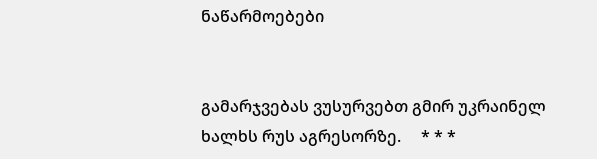ნაწარმოებები


გამარჯვებას ვუსურვებთ გმირ უკრაინელ ხალხს რუს აგრესორზე.     * * *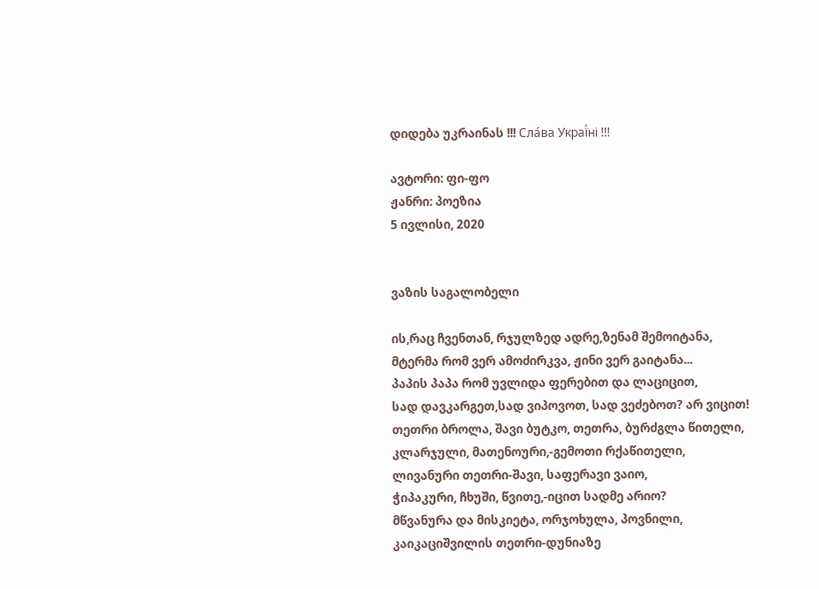დიდება უკრაინას !!! Сла́ва Украї́ні !!!

ავტორი: ფი-ფო
ჟანრი: პოეზია
5 ივლისი, 2020


ვაზის საგალობელი

ის,რაც ჩვენთან, რჯულზედ ადრე,ზენამ შემოიტანა,
მტერმა რომ ვერ ამოძირკვა, ჟინი ვერ გაიტანა...
პაპის პაპა რომ უვლიდა ფერებით და ლაციცით,
სად დავკარგეთ,სად ვიპოვოთ, სად ვეძებოთ? არ ვიცით!
თეთრი ბროლა, შავი ბუტკო, თეთრა, ბურძგლა წითელი,
კლარჯული, მათენოური,-გემოთი რქაწითელი,
ლივანური თეთრი-შავი, საფერავი ვაიო,
ჭიპაკური, ჩხუში, წვითე,-იცით სადმე არიო?
მწვანურა და მისკიეტა, ორჯოხულა, პოვნილი,
კაიკაციშვილის თეთრი-დუნიაზე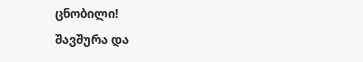ცნობილი!
შავშურა და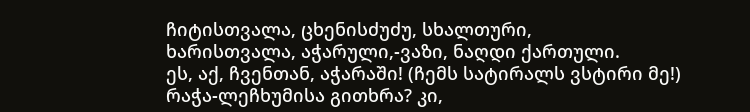ჩიტისთვალა, ცხენისძუძუ, სხალთური,
ხარისთვალა, აჭარული,-ვაზი, ნაღდი ქართული.
ეს, აქ, ჩვენთან, აჭარაში! (ჩემს სატირალს ვსტირი მე!)
რაჭა-ლეჩხუმისა გითხრა? კი,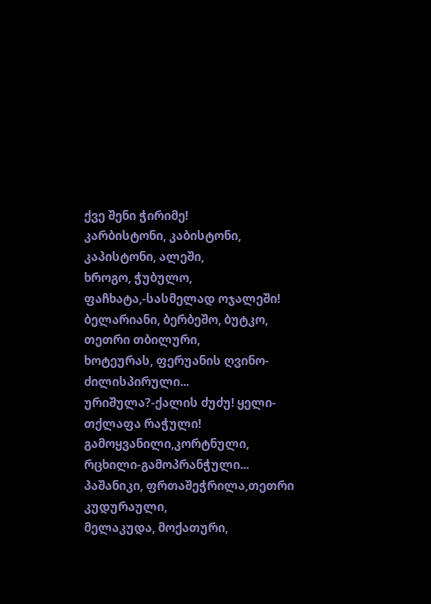ქვე შენი ჭირიმე!
კარბისტონი, კაბისტონი, კაპისტონი, ალეში,
ხროგო, ჭუბულო, ფაჩხატა,-სასმელად ოჯალეში!
ბელარიანი, ბერბეშო, ბუტკო, თეთრი თბილური,
ხოტეურას, ფერუანის ღვინო-ძილისპირული...
ურიშულა?-ქალის ძუძუ! ყელი-თქლაფა რაჭული!
გამოყვანილი,კორტნული, რცხილი-გამოპრანჭული...
პაშანიკი, ფრთაშეჭრილა,თეთრი კუდურაული,
მელაკუდა, მოქათური,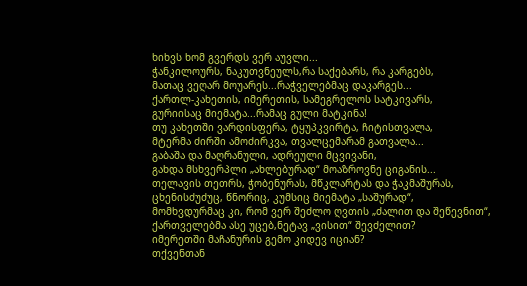ხიხვს ხომ გვერდს ვერ აუვლი...
ჭანკილოურს, ნაკუთვნეულს,რა საქებარს, რა კარგებს,
მათაც ვეღარ მოუარეს...რაჭველებმაც დაკარგეს...
ქართლ-კახეთის, იმერეთის, სამეგრელოს სატკივარს,
გურიისაც მიემატა...რამაც გული მატკინა!
თუ კახეთში ვარდისფერა, ტყუპკვირტა, ჩიტისთვალა,
მტერმა ძირში ამოძირკვა, თვალცემარამ გათვალა...
გაბაშა და მაღრანული, ადრეული მცვივანი,
გახდა მსხვერპლი „ახლებურად“ მოაზროვნე ციგანის...
თელავის თეთრს, ჭობენურას, მწკლარტას და ჭაკმაშურას,
ცხენისძუძუც, წნორიც, კუმსიც მიემატა „საშურად“,
მომხვდურმაც კი, რომ ვერ შეძლო ღვთის „ძალით და შეწევნით“,
ქართველებმა ასე უცებ,ნეტავ „ვისით“ შევძელით?
იმერეთში მაჩანურის გემო კიდევ იციან?
თქვენთან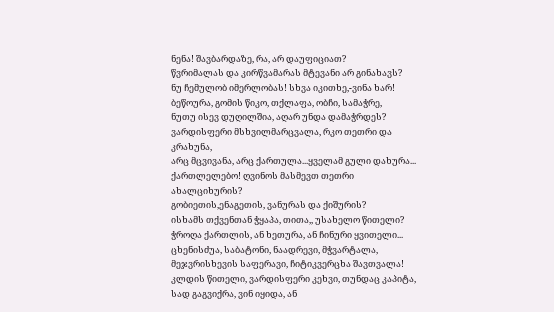ნენა! შავბარდაზე, რა, არ დაუფიციათ?
წვრიმალას და კირწვამარას მტევანი არ გინახავს?
ნუ ჩემულობ იმერლობას! სხვა იკითხე,-ვინა ხარ!
ბეწოურა, გომის წიკო, თქლაფა, ობჩი, სამაჭრე,
ნუთუ ისევ დუღილშია, აღარ უნდა დამაჭრდეს?
ვარდისფერი მსხვილმარცვალა, რკო თეთრი და კრახუნა,
არც მცვივანა, არც ქართულა...ყველამ გული დახურა...
ქართლელებო! ღვინოს მასმევთ თეთრი ახალციხურის?
გობიეთის,ენაგეთის, ვანურას და ქიშურის?
ისხამს თქვენთან ჭყაპა, თითა,, უსახელო წითელი?
ჭროღა ქართლის, ან ხეთურა, ან ჩინური ყვითელი...
ცხენისძუა, საბატონი, ნაადრევი, მჭვარტალა,
მეჯვრისხევის საფერავი, ჩიტიკვერცხა შავთვალა!
კლდის წითელი, ვარდისფერი კეხვი, თუნდაც კაპიტა,
სად გაგვიქრა, ვინ იყიდა, ან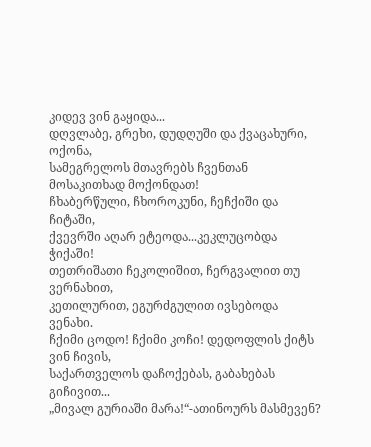კიდევ ვინ გაყიდა...
დღვლაბე, გრეხი, დუდღუში და ქვაცახური, ოქონა,
სამეგრელოს მთავრებს ჩვენთან მოსაკითხად მოქონდათ!
ჩხაბერწული, ჩხოროკუნი, ჩეჩქიში და ჩიტაში,
ქვევრში აღარ ეტეოდა...კეკლუცობდა ჭიქაში!
თეთრიშათი ჩეკოლიშით, ჩერგვალით თუ ვერნახით,
კეთილურით, ეგურძგულით ივსებოდა ვენახი.
ჩქიმი ცოდო! ჩქიმი კოჩი! დედოფლის ქიტს ვინ ჩივის,
საქართველოს დაჩოქებას, გაბახებას გიჩივით...
„მივალ გურიაში მარა!“-ათინოურს მასმევენ?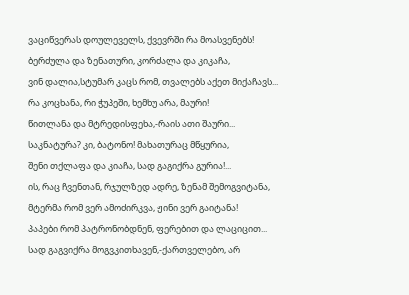ვაციწვერას დოულეველს, ქვევრში რა მოასვენებს!
ბერძულა და ზენათური, კორძალა და კიკაჩა,
ვინ დალია,სტუმარ კაცს რომ, თვალებს აქეთ მიქაჩავს...
რა კოცხანა, რი ჭუპეში, ხემხუ არა, მაური!
წითლანა და მტრედისფეხა,-რაის ათი შაური...
საკნატურა? კი, ბატონო! მახათურაც მწყურია,
შენი თქლაფა და კიაჩა, სად გაგიქრა გურია!...
ის, რაც ჩვენთან, რჯულზედ ადრე, ზენამ შემოგვიტანა,
მტერმა რომ ვერ ამოძირკვა, ჟინი ვერ გაიტანა!
პაპები რომ პატრონობდნენ, ფერებით და ლაციცით...
სად გაგვიქრა მოგვკითხავენ,-ქართველებო, არ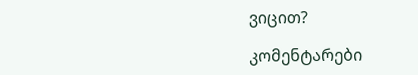ვიცით?

კომენტარები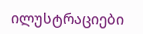ილუსტრაციები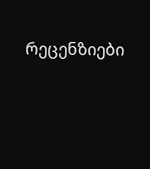რეცენზიები